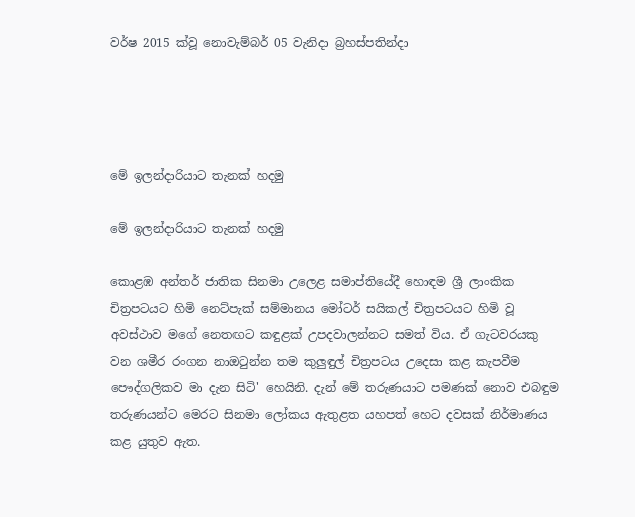වර්ෂ 2015 ක්වූ නොවැම්බර් 05 වැනිදා බ්‍රහස්පතින්දා




මේ ඉලන්දාරියාට තැනක් හදමු

මේ ඉලන්දාරියාට තැනක් හදමු

කොළඹ අන්තර් ජාතික සිනමා උලෙළ සමාප්තියේදී හොඳම ශ්‍රී ලාංකික චිත්‍රපටයට හිමි නෙට්පැක් සම්මානය මෝටර් සයිකල් චිත්‍රපටයට හිමි වූ අවස්ථාව මගේ නෙතඟට කඳුළක් උපදවාලන්නට සමත් විය. ඒ ගැටවරයකු වන ශමීර රංගන නාඔටුන්න තම කුලුඳුල් චිත්‍රපටය උදෙසා කළ කැපවීම පෞද්ගලිකව මා දැන සිටි' හෙයිනි. දැන් මේ තරුණයාට පමණක් නොව එබඳුම තරුණයන්ට මෙරට සිනමා ලෝකය ඇතුළත යහපත් හෙට දවසක් නිර්මාණය කළ යුතුව ඇත.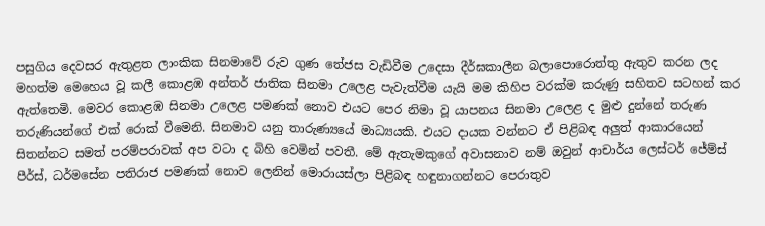පසුගිය දෙවසර ඇතුළත ලාංකික සිනමාවේ රුව ගුණ තේජස වැඩිවීම උදෙසා දීර්ඝකාලීන බලාපොරොත්තු ඇතුව කරන ලද මහත්ම මෙහෙය වූ කලී කොළඹ අන්තර් ජාතික සිනමා උලෙළ පැවැත්වීම යැයි මම කිහිප වරක්ම කරුණු සහිතව සටහන් කර ඇත්තෙමි. මෙවර කොළඹ සිනමා උලෙළ පමණක් නොව එයට පෙර නිමා වූ යාපනය සිනමා උලෙළ ද මුළු දුන්නේ තරුණ තරුණියන්ගේ එක් රොක් වීමෙනි. සිනමාව යනු තාරුණ්‍යයේ මාධ්‍යයකි. එයට දායක වන්නට ඒ පිළිබඳ අලුත් ආකාරයෙන් සිතන්නට සමත් පරම්පරාවක් අප වටා ද බිහි වෙමින් පවතී. මේ ඇතැමකුගේ අවාසනාව නම් ඔවුන් ආචාර්ය ලෙස්ටර් ජේම්ස් පීර්ස්, ධර්මසේන පතිරාජ පමණක් නොව ලෙනින් මොරායස්ලා පිළිබඳ හඳුනාගන්නට පෙරාතුව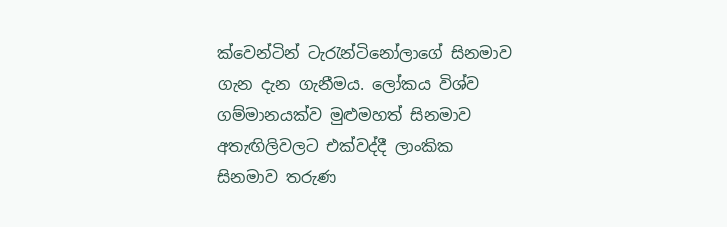ක්වෙන්ටින් ටැරැන්ටිනෝලාගේ සිනමාව ගැන දැන ගැනීමය. ලෝකය විශ්ව ගම්මානයක්ව මුළුමහත් සිනමාව අතැඟිලිවලට එක්වද්දී ලාංකික සිනමාව තරුණ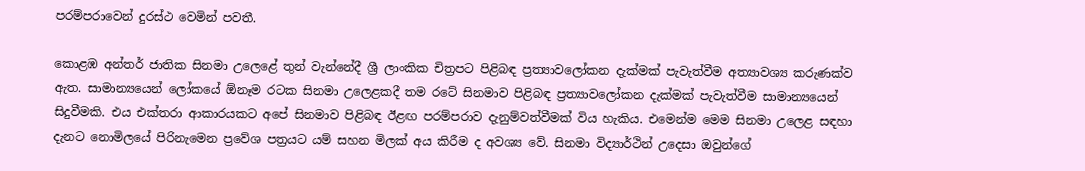පරම්පරාවෙන් දුරස්ථ වෙමින් පවතී.

කොළඹ අන්තර් ජාතික සිනමා උලෙළේ තුන් වැන්නේදී ශ්‍රී ලාංකික චිත්‍රපට පිළිබඳ ප්‍රත්‍යාවලෝකන දැක්මක් පැවැත්වීම අත්‍යාවශ්‍ය කරුණක්ව ඇත. සාමාන්‍යයෙන් ලෝකයේ ඕනෑම රටක සිනමා උලෙළකදී තම රටේ සිනමාව පිළිබඳ ප්‍රත්‍යාවලෝකන දැක්මක් පැවැත්වීම සාමාන්‍යයෙන් සිදුවීමකි. එය එක්තරා ආකාරයකට අපේ සිනමාව පිළිබඳ ඊළඟ පරම්පරාව දැනුම්වත්වීමක් විය හැකිය. එමෙන්ම මෙම සිනමා උලෙළ සඳහා දැනට නොමිලයේ පිරිනැමෙන ප්‍රවේශ පත්‍රයට යම් සහන මිලක් අය කිරීම ද අවශ්‍ය වේ. සිනමා විද්‍යාර්ථින් උදෙසා ඔවුන්ගේ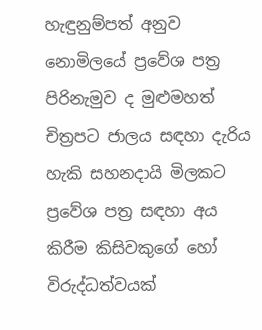හැඳුනුම්පත් අනුව නොමිලයේ ප්‍රවේශ පත්‍ර පිරිනැමුව ද මුළුමහත් චිත්‍රපට ජාලය සඳහා දැරිය හැකි සහනදායි මිලකට ප්‍රවේශ පත්‍ර සඳහා අය කිරීම කිසිවකුගේ හෝ විරුද්ධත්වයක්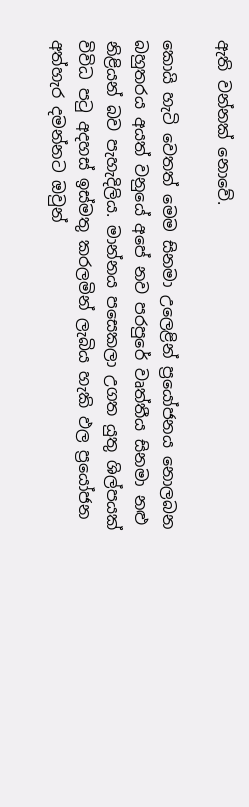ඇති වන්නක් නොවේ.

කොයි හැටි වෙතත් මෙම සිනමා උලෙළින් ප්‍රයෝජනය නොලබන බහුතරය අයත් වනුයේ අපේ නව පරපුරේ වෘත්තීය සිනමා නළු නිළියන් බව පැහැදිලිය. මාන්නය පසෙකලා උගත යුතු ශිල්පයක් විවිධ පටු අදහස් ඉස්මතු කරලමින් ලැබිය හැකි ඵල ප්‍රයෝජන අත්හැර දමන්නට ඔවුන්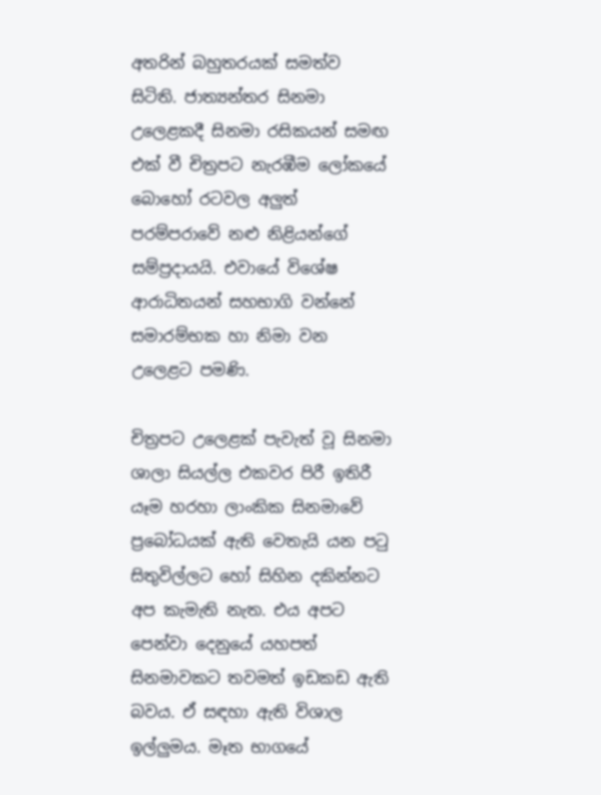අතරින් බහුතරයක් සමත්ව සිටිති. ජාත්‍යන්තර සිනමා උලෙළකදී සිනමා රසිකයන් සමඟ එක් වී චිත්‍රපට නැරඹීම ලෝකයේ බොහෝ රටවල අලුත් පරම්පරාවේ නළු නිළියන්ගේ සම්ප්‍රදායයි. එවායේ විශේෂ ආරාධිතයන් සහභාගි වන්නේ සමාරම්භක හා නිමා වන උලෙළට පමණි.

චිත්‍රපට උලෙළක් පැවැත් වූ සිනමා ශාලා සියල්ල එකවර පිරී ඉතිරී යෑම හරහා ලාංකික සිනමාවේ ප්‍රබෝධයක් ඇති වෙතැයි යන පටු සිතුවිල්ලට හෝ සිහින දකින්නට අප කැමැති නැත. එය අපට පෙන්වා දෙනුයේ යහපත් සිනමාවකට තවමත් ඉඩකඩ ඇති බවය. ඒ සඳහා ඇති විශාල ඉල්ලුමය. මෑත භාගයේ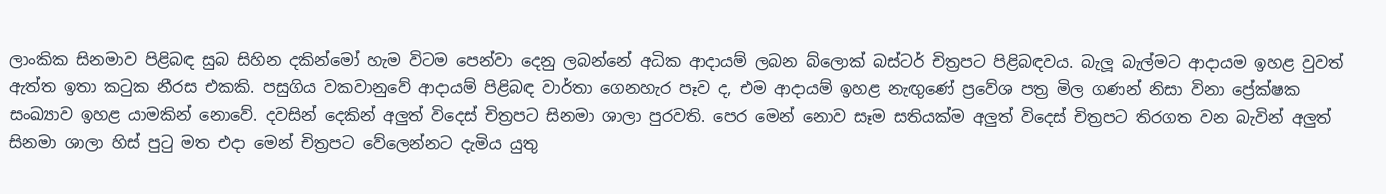ලාංකික සිනමාව පිළිබඳ සුබ සිහින දකින්මෝ හැම විටම පෙන්වා දෙනු ලබන්නේ අධික ආදායම් ලබන බ්ලොක් බස්ටර් චිත්‍රපට පිළිබඳවය. බැලූ බැල්මට ආදායම ඉහළ වුවත් ඇත්ත ඉතා කටුක නීරස එකකි. පසුගිය වකවානුවේ ආදායම් පිළිබඳ වාර්තා ගෙනහැර පෑව ද, එම ආදායම් ඉහළ නැඟුණේ ප්‍රවේශ පත්‍ර මිල ගණන් නිසා විනා ප්‍රේක්ෂක සංඛ්‍යාව ඉහළ යාමකින් නොවේ. දවසින් දෙකින් අලුත් විදෙස් චිත්‍රපට සිනමා ශාලා පුරවති. පෙර මෙන් නොව සෑම සතියක්ම අලුත් විදෙස් චිත්‍රපට තිරගත වන බැවින් අලුත් සිනමා ශාලා හිස් පුටු මත එදා මෙන් චිත්‍රපට වේලෙන්නට දැමිය යුතු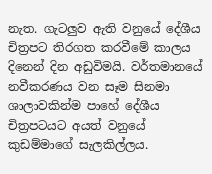නැත. ගැටලුව ඇති වනුයේ දේශීය චිත්‍රපට තිරගත කරවීමේ කාලය දිනෙන් දින අඩුවිමයි. වර්තමානයේ නවීකරණය වන සෑම සිනමා ශාලාවකින්ම පාහේ දේශීය චිත්‍රපටයට අයත් වනුයේ කුඩම්මාගේ සැලකිල්ලය.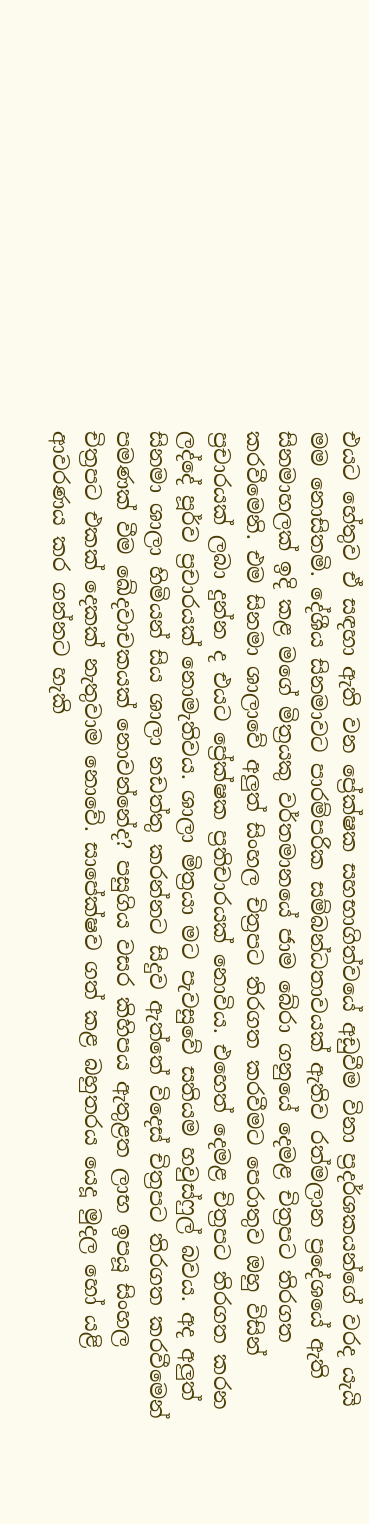එයට හේතුව ඒ සඳහා ඇති වන ප්‍රේක්ෂක සහභාගිත්වයේ අඩුවීම විනා ප්‍රදර්ශකයන්ගේ වරද යැයි මම නොසිතමි. දේශීය සිනමාවට පාරම්පරික සම්බන්ධතාවයක් ඇතිව රත්මලාන ප්‍රදේශයේ ඇති සිනමාහලක් ඉදි කළ මගේ මිත්‍රයකු වර්තමානයේ ජාම බේරා ගනුයේ දෙමළ චිත්‍රපට තිරගත කරවීමෙනි. එම සිනමා ශාලාවේ අලුත් සිංහල චිත්‍රපට තිරගත කරවීමට පෙරාතුව ඔහු විසින් ප්‍රචාරයක් ලබා දුන්න ද එයට ප්‍රේක්ෂක ප්‍රතිචාරයක් නොවිය. එහෙත් දෙමළ චිත්‍රපට තිරගත කරන ලද්දේ පූර්ව ප්‍රචාරයක් නොමැතිවය. ශාලා මිත්‍රයා මට පැවසුවේ සතියම හවුස්ෆුල් බවය. අද අලුත් සිනමා ශාලා හිමියන් සිය ශාලා නඩත්තු කරන්නට සිදුව ඇත්තේ විදෙස් චිත්‍රපට තිරගත කරවීමෙන් පමණක් වීම ඛේදවාචකයක් නොවන්නේද? පසුගිය වසර කිහිපය ඇතුළත ලාභ ඉපයූ සිංහල චිත්‍රපට එකක් දෙකක් නැතුවාම නොවේ. සාපේක්ෂව ගත් කළ බහුතරය යෙදූ මුදල හෝ යළි ආවරණය කර ගන්නට හැකි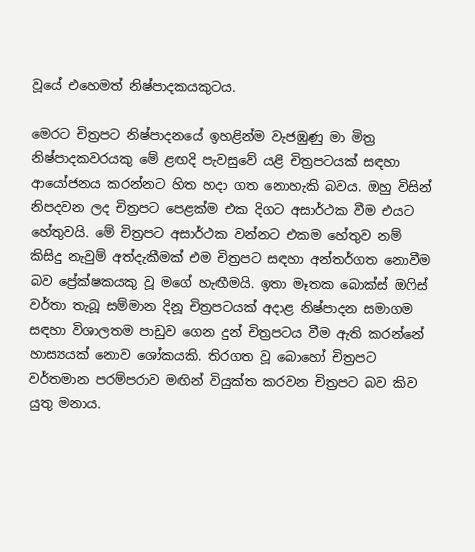වූයේ එහෙමත් නිෂ්පාදකයකුටය.

මෙරට චිත්‍රපට නිෂ්පාදනයේ ඉහළින්ම වැජඹුණු මා මිත්‍ර නිෂ්පාදකවරයකු මේ ළඟදි පැවසුවේ යළි චිත්‍රපටයක් සඳහා ආයෝජනය කරන්නට හිත හදා ගත නොහැකි බවය. ඔහු විසින් නිපදවන ලද චිත්‍රපට පෙළක්ම එක දිගට අසාර්ථක වීම එයට හේතුවයි. මේ චිත්‍රපට අසාර්ථක වන්නට එකම හේතුව නම් කිසිදු නැවුම් අත්දැකීමක් එම චිත්‍රපට සඳහා අන්තර්ගත නොවීම බව ප්‍රේක්ෂකයකු වූ මගේ හැඟීමයි. ඉතා මෑතක බොක්ස් ඔෆිස් වර්තා තැබූ සම්මාන දිනූ චිත්‍රපටයක් අදාළ නිෂ්පාදන සමාගම සඳහා විශාලතම පාඩුව ගෙන දුන් චිත්‍රපටය වීම ඇති කරන්නේ හාස්‍යයක් නොව ශෝකයකි. තිරගත වූ බොහෝ චිත්‍රපට වර්තමාන පරම්පරාව මඟින් වියුක්ත කරවන චිත්‍රපට බව කිව යුතු මනාය.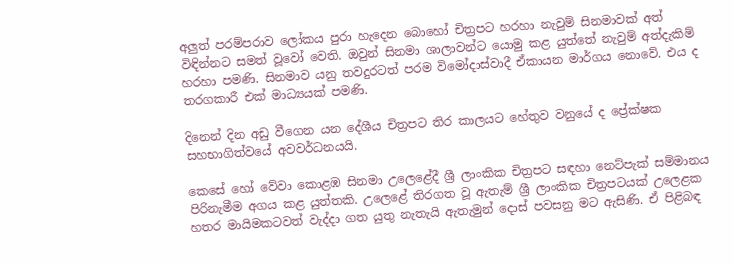අලුත් පරම්පරාව ලෝකය පුරා හැදෙන බොහෝ චිත්‍රපට හරහා නැවුම් සිනමාවක් අත් විඳින්නට සමත් වූවෝ වෙති. ඔවුන් සිනමා ශාලාවන්ට යොමු කළ යුත්තේ නැවුම් අත්දැකිම් හරහා පමණි. සිනමාව යනු තවදුරටත් පරම විමෝදාස්වාදී ඒකායන මාර්ගය නොවේ. එය ද තරගකාරී එක් මාධ්‍යයක් පමණි.

දිනෙන් දින අඩු වීගෙන යන දේශීය චිත්‍රපට තිර කාලයට හේතුව වනුයේ ද ප්‍රේක්ෂක සහභාගිත්වයේ අවවර්ධනයයි.

කෙසේ හෝ වේවා කොළඹ සිනමා උලෙළේදී ශ්‍රී ලාංකික චිත්‍රපට සඳහා නෙට්පැක් සම්මානය පිරිනැමීම අගය කළ යුත්තකි. උලෙළේ තිරගත වූ ඇතැම් ශ්‍රී ලාංකික චිත්‍රපටයක් උලෙළක හතර මායිමකටවත් වැද්දා ගත යුතු නැතැයි ඇතැමුන් දොස් පවසනු මට ඇසිණි. ඒ පිළිබඳ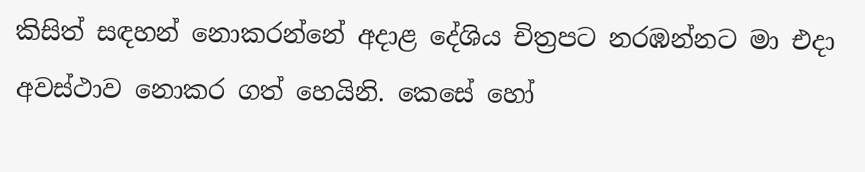කිසිත් සඳහන් නොකරන්නේ අදාළ දේශිය චිත්‍රපට නරඹන්නට මා එදා අවස්ථාව නොකර ගත් හෙයිනි. කෙසේ හෝ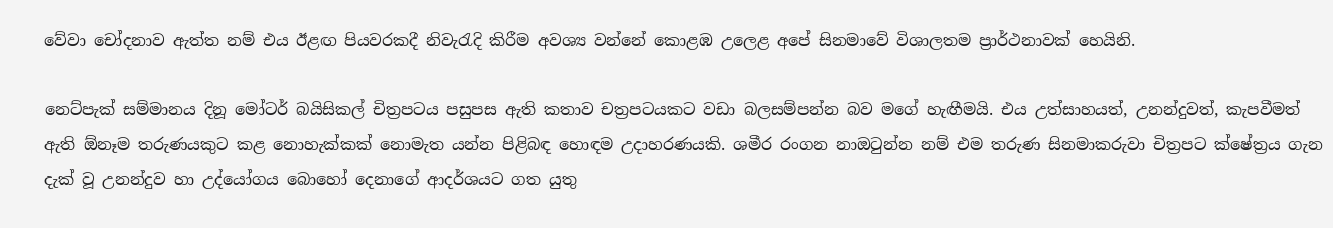වේවා චෝදනාව ඇත්ත නම් එය ඊළඟ පියවරකදී නිවැරැදි කිරීම අවශ්‍ය වන්නේ කොළඹ උලෙළ අපේ සිනමාවේ විශාලතම ප්‍රාර්ථනාවක් හෙයිනි.

නෙට්පැක් සම්මානය දිනූ මෝටර් බයිසිකල් චිත්‍රපටය පසුපස ඇති කතාව චත්‍රපටයකට වඩා බලසම්පන්න බව මගේ හැඟීමයි. එය උත්සාහයත්, උනන්දුවත්, කැපවීමත් ඇති ඕනෑම තරුණයකුට කළ නොහැක්කක් නොමැත යන්න පිළිබඳ හොඳම උදාහරණයකි. ශමීර රංගන නාඔටුන්න නම් එම තරුණ සිනමාකරුවා චිත්‍රපට ක්ෂේත්‍රය ගැන දැක් වූ උනන්දුව හා උද්යෝගය බොහෝ දෙනාගේ ආදර්ශයට ගත යුතු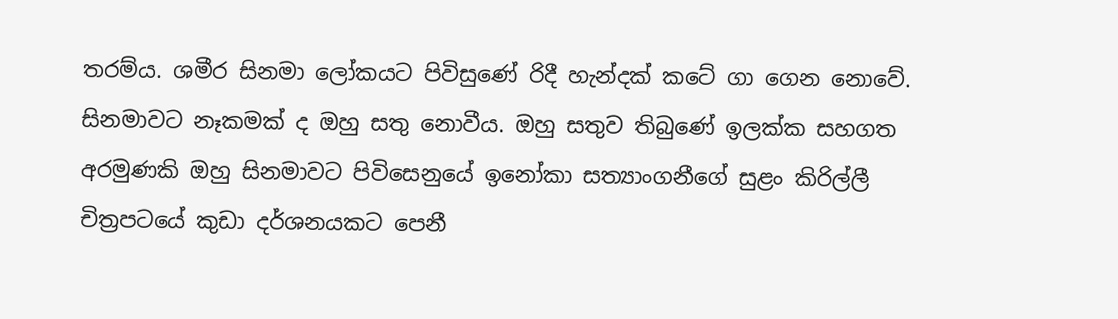තරම්ය. ශමීර සිනමා ලෝකයට පිවිසුණේ රිදී හැන්දක් කටේ ගා ගෙන නොවේ. සිනමාවට නෑකමක් ද ඔහු සතු නොවීය. ඔහු සතුව තිබුණේ ඉලක්ක සහගත අරමුණකි ඔහු සිනමාවට පිවිසෙනුයේ ඉනෝකා සත්‍යාංගනීගේ සුළං කිරිල්ලී චිත්‍රපටයේ කුඩා දර්ශනයකට පෙනී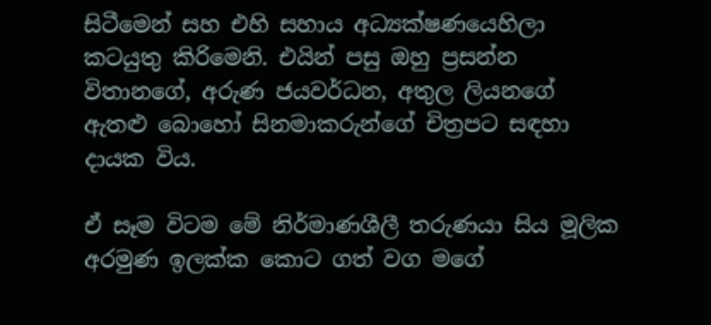සිටීමෙන් සහ එහි සහාය අධ්‍යක්ෂණයෙහිලා කටයුතු කිරිමෙනි. එයින් පසු ඔහු ප්‍රසන්න විතානගේ, අරුණ ජයවර්ධන, අතුල ලියනගේ ඇතළු බොහෝ සිනමාකරුන්ගේ චිත්‍රපට සඳහා දායක විය.

ඒ සෑම විටම මේ නිර්මාණශීලී තරුණයා සිය මූලික අරමුණ ඉලක්ක කොට ගත් වග මගේ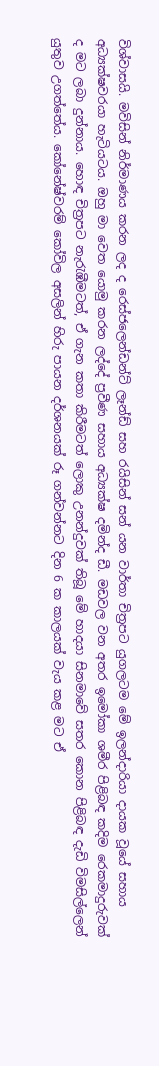විශ්වාසයි. මවිසින් නිර්මාණය කරන ලද ද රෙස්ජලෙන්ඩන්ට් ලෑන්ඩ් සහ රයිසින් සන් යන වාර්තා චිත්‍රපට යුගලටම මේ ඉලන්දාරියා දායක වූයේ සහාය අධ්‍යක්ෂවරයා හැටියටය. ඔහු මා වෙත යොමු කරන ලද්දේ ප්‍රවීණ සහාය අධ්‍යක්ෂ දමින්ද ඩී. මඩවල වන අතර ඉමෝකා ශමීර පිළිබඳ කදිම රෙකමාදුරුවක් ද මට ලබා දුන්නාය. හොඳ චිත්‍රපට නැරැඹීමටත්, ඒ ගැන කතා කිරීමටත් ලොකු උනන්දුවක් තිබූ මේ හාදයා සිනමාවේ සතර කොන පිළිබඳ දැඩි විමසිල්ලෙන් යුතුව උගත්තේය. කෝනේෂ්වරම් කෝවිල අසලින් හිරු පායන දර්ශනයක් රූ ගන්වන්නට දින 6 ක කාලයක් වැය කළ මට ඒ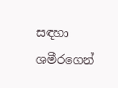සඳහා ශමීරගෙන්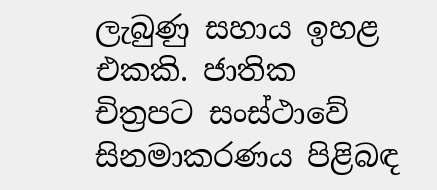ලැබුණු සහාය ඉහළ එකකි. ජාතික චිත්‍රපට සංස්ථාවේ සිනමාකරණය පිළිබඳ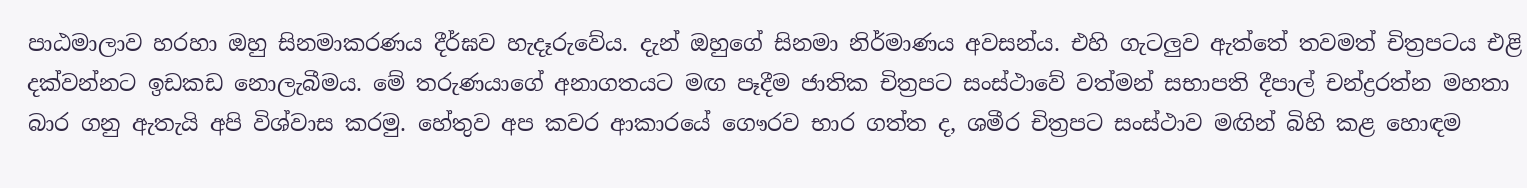පාඨමාලාව හරහා ඔහු සිනමාකරණය දීර්ඝව හැදෑරුවේය. දැන් ඔහුගේ සිනමා නිර්මාණය අවසන්ය. එහි ගැටලුව ඇත්තේ තවමත් චිත්‍රපටය එළි දක්වන්නට ඉඩකඩ නොලැබීමය. මේ තරුණයාගේ අනාගතයට මඟ පෑදීම ජාතික චිත්‍රපට සංස්ථාවේ වත්මන් සභාපති දීපාල් චන්ද්‍රරත්න මහතා බාර ගනු ඇතැයි අපි විශ්වාස කරමු. හේතුව අප කවර ආකාරයේ ගෞරව භාර ගත්ත ද, ශමීර චිත්‍රපට සංස්ථාව මඟින් බිහි කළ හොඳම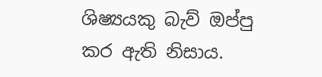ශිෂ්‍යයකු බැව් ඔප්පු කර ඇති නිසාය.